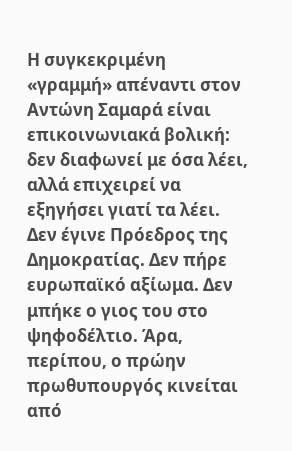Η συγκεκριμένη «γραμμή» απέναντι στον Αντώνη Σαμαρά είναι επικοινωνιακά βολική: δεν διαφωνεί με όσα λέει, αλλά επιχειρεί να εξηγήσει γιατί τα λέει.
Δεν έγινε Πρόεδρος της Δημοκρατίας. Δεν πήρε ευρωπαϊκό αξίωμα. Δεν μπήκε ο γιος του στο ψηφοδέλτιο. Άρα, περίπου, ο πρώην πρωθυπουργός κινείται από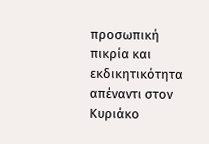προσωπική πικρία και εκδικητικότητα απέναντι στον Κυριάκο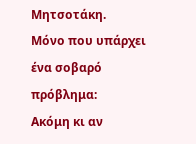Μητσοτάκη.
Μόνο που υπάρχει ένα σοβαρό πρόβλημα:
Ακόμη κι αν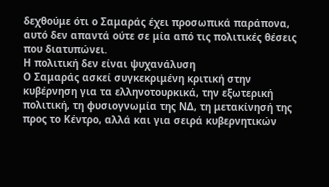δεχθούμε ότι ο Σαμαράς έχει προσωπικά παράπονα, αυτό δεν απαντά ούτε σε μία από τις πολιτικές θέσεις που διατυπώνει.
Η πολιτική δεν είναι ψυχανάλυση
Ο Σαμαράς ασκεί συγκεκριμένη κριτική στην κυβέρνηση για τα ελληνοτουρκικά, την εξωτερική πολιτική, τη φυσιογνωμία της ΝΔ, τη μετακίνησή της προς το Κέντρο, αλλά και για σειρά κυβερνητικών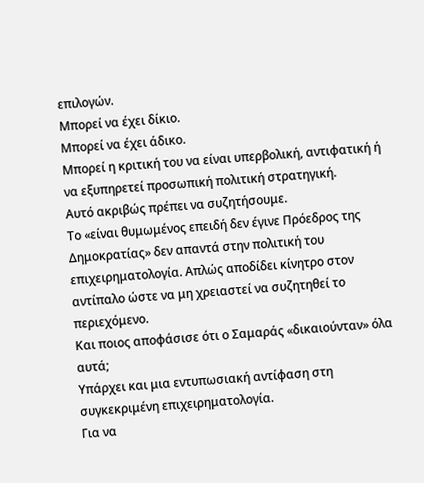επιλογών.
Μπορεί να έχει δίκιο.
Μπορεί να έχει άδικο.
Μπορεί η κριτική του να είναι υπερβολική, αντιφατική ή να εξυπηρετεί προσωπική πολιτική στρατηγική.
Αυτό ακριβώς πρέπει να συζητήσουμε.
Το «είναι θυμωμένος επειδή δεν έγινε Πρόεδρος της Δημοκρατίας» δεν απαντά στην πολιτική του επιχειρηματολογία. Απλώς αποδίδει κίνητρο στον αντίπαλο ώστε να μη χρειαστεί να συζητηθεί το περιεχόμενο.
Και ποιος αποφάσισε ότι ο Σαμαράς «δικαιούνταν» όλα αυτά;
Υπάρχει και μια εντυπωσιακή αντίφαση στη συγκεκριμένη επιχειρηματολογία.
Για να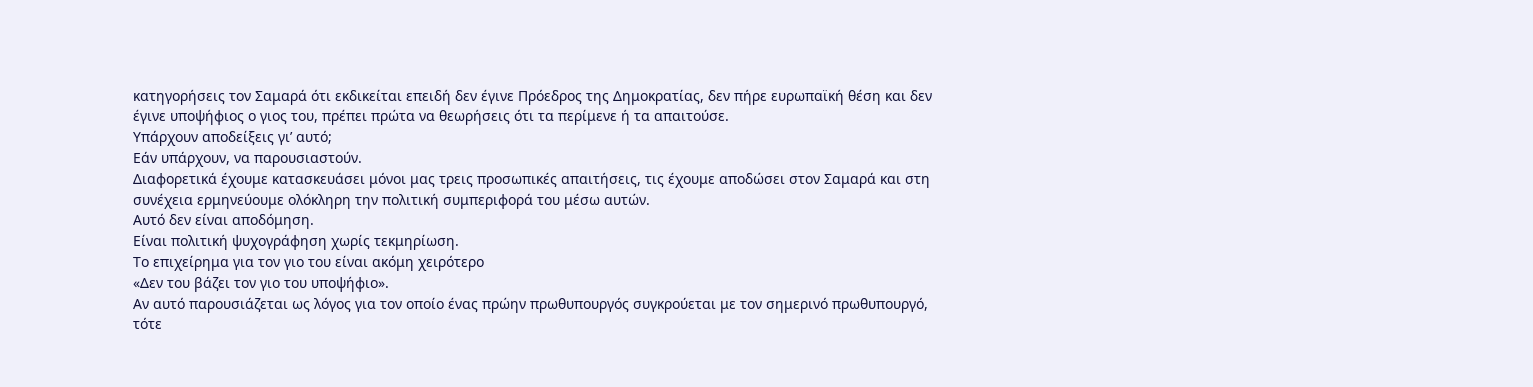κατηγορήσεις τον Σαμαρά ότι εκδικείται επειδή δεν έγινε Πρόεδρος της Δημοκρατίας, δεν πήρε ευρωπαϊκή θέση και δεν έγινε υποψήφιος ο γιος του, πρέπει πρώτα να θεωρήσεις ότι τα περίμενε ή τα απαιτούσε.
Υπάρχουν αποδείξεις γι’ αυτό;
Εάν υπάρχουν, να παρουσιαστούν.
Διαφορετικά έχουμε κατασκευάσει μόνοι μας τρεις προσωπικές απαιτήσεις, τις έχουμε αποδώσει στον Σαμαρά και στη συνέχεια ερμηνεύουμε ολόκληρη την πολιτική συμπεριφορά του μέσω αυτών.
Αυτό δεν είναι αποδόμηση.
Είναι πολιτική ψυχογράφηση χωρίς τεκμηρίωση.
Το επιχείρημα για τον γιο του είναι ακόμη χειρότερο
«Δεν του βάζει τον γιο του υποψήφιο».
Αν αυτό παρουσιάζεται ως λόγος για τον οποίο ένας πρώην πρωθυπουργός συγκρούεται με τον σημερινό πρωθυπουργό, τότε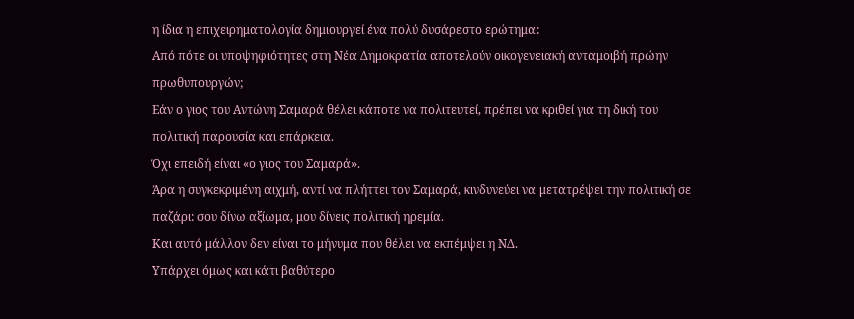η ίδια η επιχειρηματολογία δημιουργεί ένα πολύ δυσάρεστο ερώτημα:
Από πότε οι υποψηφιότητες στη Νέα Δημοκρατία αποτελούν οικογενειακή ανταμοιβή πρώην πρωθυπουργών;
Εάν ο γιος του Αντώνη Σαμαρά θέλει κάποτε να πολιτευτεί, πρέπει να κριθεί για τη δική του πολιτική παρουσία και επάρκεια.
Όχι επειδή είναι «ο γιος του Σαμαρά».
Άρα η συγκεκριμένη αιχμή, αντί να πλήττει τον Σαμαρά, κινδυνεύει να μετατρέψει την πολιτική σε παζάρι: σου δίνω αξίωμα, μου δίνεις πολιτική ηρεμία.
Και αυτό μάλλον δεν είναι το μήνυμα που θέλει να εκπέμψει η ΝΔ.
Υπάρχει όμως και κάτι βαθύτερο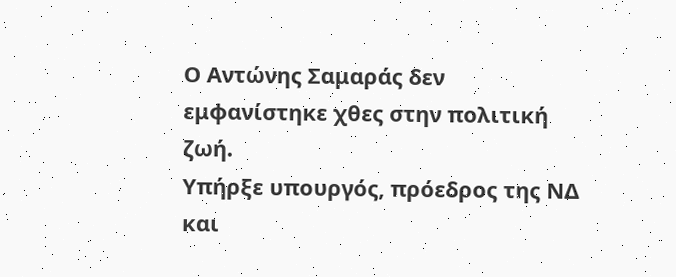Ο Αντώνης Σαμαράς δεν εμφανίστηκε χθες στην πολιτική ζωή.
Υπήρξε υπουργός, πρόεδρος της ΝΔ και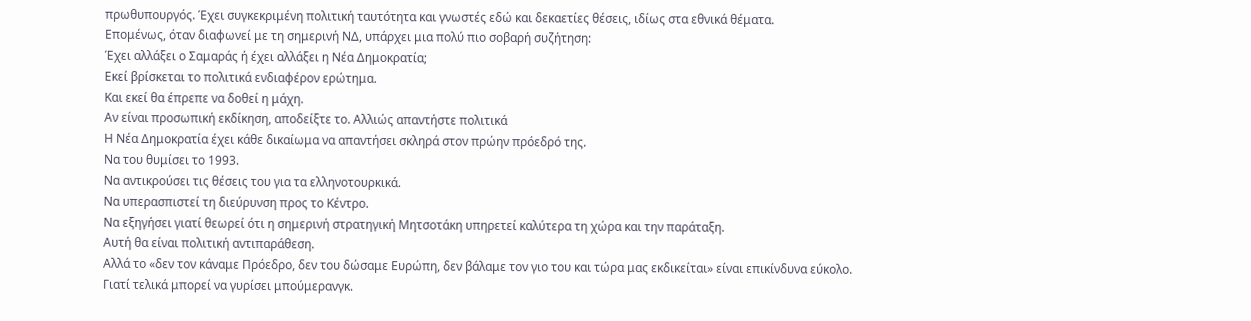πρωθυπουργός. Έχει συγκεκριμένη πολιτική ταυτότητα και γνωστές εδώ και δεκαετίες θέσεις, ιδίως στα εθνικά θέματα.
Επομένως, όταν διαφωνεί με τη σημερινή ΝΔ, υπάρχει μια πολύ πιο σοβαρή συζήτηση:
Έχει αλλάξει ο Σαμαράς ή έχει αλλάξει η Νέα Δημοκρατία;
Εκεί βρίσκεται το πολιτικά ενδιαφέρον ερώτημα.
Και εκεί θα έπρεπε να δοθεί η μάχη.
Αν είναι προσωπική εκδίκηση, αποδείξτε το. Αλλιώς απαντήστε πολιτικά
Η Νέα Δημοκρατία έχει κάθε δικαίωμα να απαντήσει σκληρά στον πρώην πρόεδρό της.
Να του θυμίσει το 1993.
Να αντικρούσει τις θέσεις του για τα ελληνοτουρκικά.
Να υπερασπιστεί τη διεύρυνση προς το Κέντρο.
Να εξηγήσει γιατί θεωρεί ότι η σημερινή στρατηγική Μητσοτάκη υπηρετεί καλύτερα τη χώρα και την παράταξη.
Αυτή θα είναι πολιτική αντιπαράθεση.
Αλλά το «δεν τον κάναμε Πρόεδρο, δεν του δώσαμε Ευρώπη, δεν βάλαμε τον γιο του και τώρα μας εκδικείται» είναι επικίνδυνα εύκολο.
Γιατί τελικά μπορεί να γυρίσει μπούμερανγκ.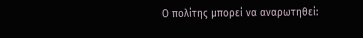Ο πολίτης μπορεί να αναρωτηθεί: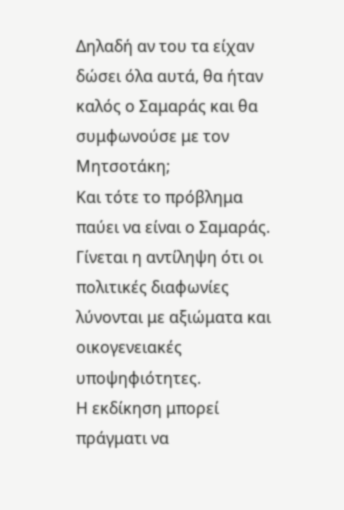Δηλαδή αν του τα είχαν δώσει όλα αυτά, θα ήταν καλός ο Σαμαράς και θα συμφωνούσε με τον Μητσοτάκη;
Και τότε το πρόβλημα παύει να είναι ο Σαμαράς.
Γίνεται η αντίληψη ότι οι πολιτικές διαφωνίες λύνονται με αξιώματα και οικογενειακές υποψηφιότητες.
Η εκδίκηση μπορεί πράγματι να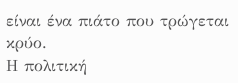είναι ένα πιάτο που τρώγεται κρύο.
Η πολιτική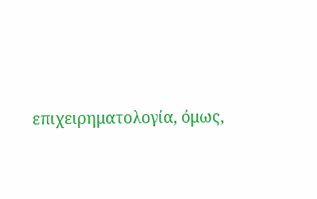επιχειρηματολογία, όμως,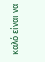καλό είναι να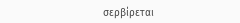σερβίρεται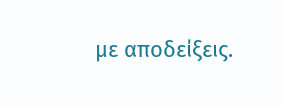με αποδείξεις.